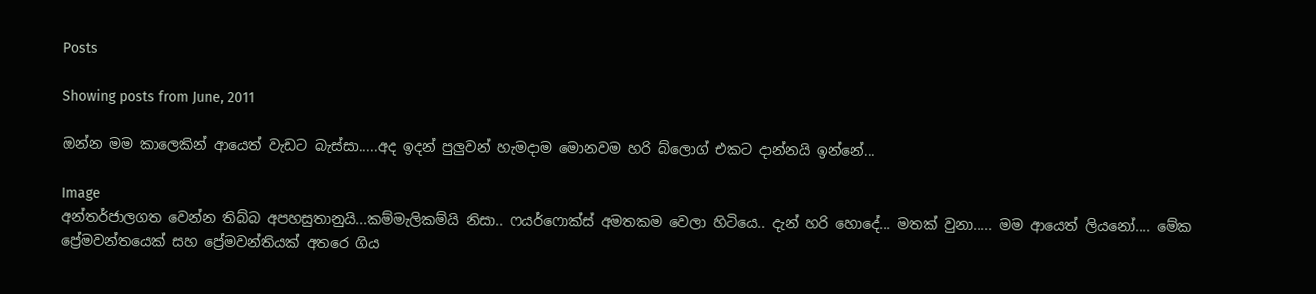Posts

Showing posts from June, 2011

ඔන්න මම කාලෙකින් ආයෙත් වැඩට බැස්සා.....අද ඉදන් පුලුවන් හැමදාම මොනවම හරි බ්ලොග් එකට දාන්නයි ඉන්නේ...

Image
අන්තර්ජාලගත වෙන්න තිබ්බ අපහසුතානුයි...කම්මැලිකම්යි නිසා.. ෆයර්ෆො‍ක්ස් අමතකම වෙලා හිටියෙ.. දැන් හරි හොදේ... මතක් වුනා..... මම ආයෙත් ලියනෝ.... මේක ප්‍රේමවන්තයෙක් සහ ප්‍රේමවන්තියක් අතරෙ ගිය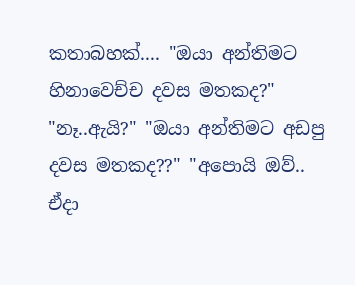කතාබහක්.... "ඔයා අන්තිමට හිනාවෙච්ච දවස මතකද?" "නෑ..ඇයි?" "ඔයා අන්තිමට අඩපු දවස මතකද??" "අපොයි ඔව්..  ඒදා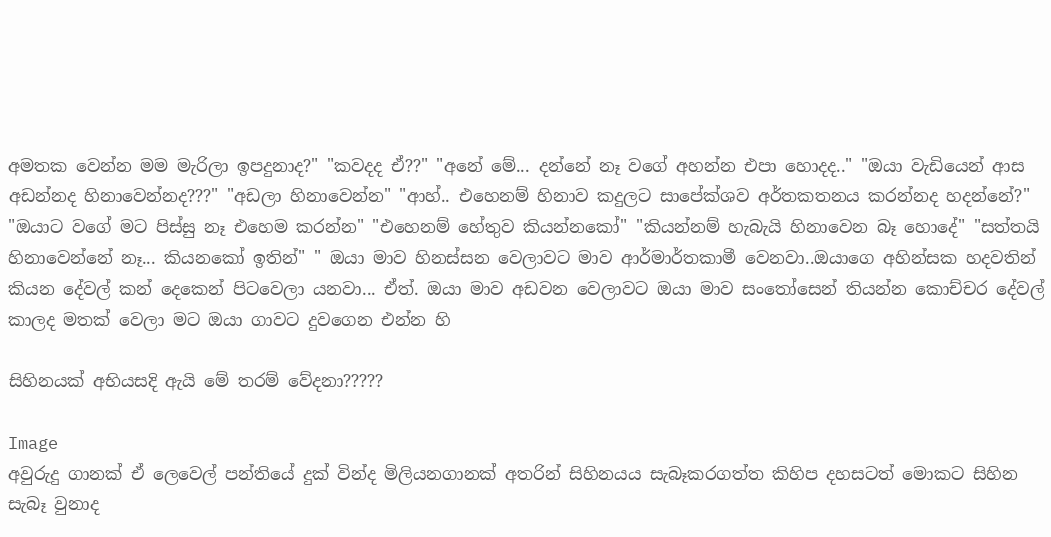අමතක වෙන්න මම මැරිලා ඉපදුනාද?" "කවදද ඒ??" "අනේ මේ... දන්නේ නෑ වගේ අහන්න එපා හොදද.." "ඔයා වැඩියෙන් ආස අඩන්නද හිනාවෙන්නද???" "අඩලා හිනාවෙන්න" "ආහ්.. එහෙනම් හිනාව කදුලට සාපේක්ශව අර්තකතනය කරන්නද හදන්නේ?" "ඔයාට වගේ මට පිස්සු නෑ එහෙම කරන්න" "එහෙනම් හේතුව කියන්නකෝ" "කියන්නම් හැබැයි හිනාවෙන බෑ හොදේ" "සත්තයි හිනාවෙන්නේ නෑ... කියනකෝ ඉතින්" " ඔයා මාව හිනස්සන වෙලාවට මාව ආර්මාර්තකාමී වෙනවා..ඔයාගෙ අහින්සක හදවතින් කියන දේවල් කන් දෙකෙන් පිටවෙලා යනවා... ඒත්. ඔයා මාව අඩවන වෙලාවට ඔයා මාව සංතෝසෙන් තියන්න කොච්චර දේවල් කාලද මතක් වෙලා මට ඔයා ගාවට දුවගෙන එන්න හි

සිහිනයක් අභියසදි ඇයි මේ තරම් වේදනා?????

Image
අවුරුදු ගානක් ඒ ලෙවෙල් පන්තියේ දුක් වින්ද මිලියනගානක් අතරින් සිහිනයය සැබෑකරගත්ත කිහිප දහසටත් මොකට සිහින සැබෑ වුනාද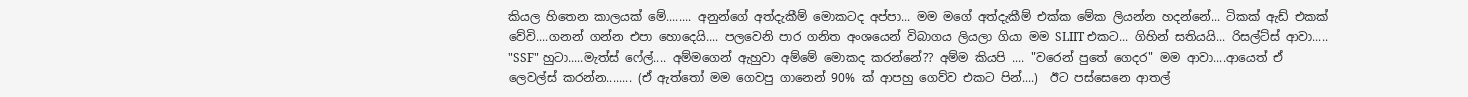කියල හිතෙන කාලයක් මේ........ අනුන්ගේ අත්දැකීම් මොකටද අප්පා... මම මගේ අත්දැකීම් එක්ක මේක ලියන්න හදන්නේ... ටිකක් ඇඩ් එකක් වේවි....ගනන් ගන්න එපා හොදෙයි.... පලවෙනි පාර ගනිත අංශයෙන් විබාගය ලියලා ගියා මම SLIIT එකට... ගිහින් සතියයි... රිසල්ට්ස් ආවා..... "SSF" හුටා.....මැත්ස් ෆේල්.... අම්මගෙන් ඇහුවා අම්මේ මොකද කරන්නේ?? අම්ම කියපි .... "වරෙන් පුතේ ගෙදර" මම ආවා....ආයෙත් ඒ ලෙවල්ස් කරන්න........ (ඒ ඇත්තෝ මම ගෙවපු ගානෙන් 90% ක් ආපහු ගෙව්ව එකට පින්....)  ඊට පස්සෙනෙ ආතල්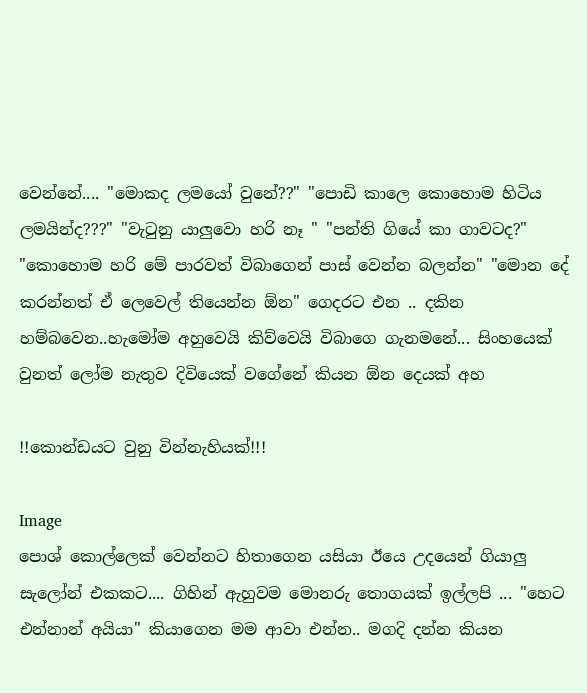වෙන්නේ.... "මොකද ලමයෝ වුනේ??" "පොඩි කාලෙ කොහොම හිටිය ලමයින්ද???" "වැටුනු යාලුවො හරි නෑ " "පන්ති ගියේ කා ගාවටද?" "කොහොම හරි මේ පාරවත් විබාගෙන් පාස් වෙන්න බලන්න" "මොන දේ කරන්නත් ඒ ලෙවෙල් තියෙන්න ඕන" ගෙදරට එන .. දකින හම්බවෙන..හැමෝම අහුවෙයි කිව්වෙයි විබාගෙ ගැනමනේ... සිංහයෙක් වුනත් ලෝම නැතුව දිවියෙක් වගේනේ කියන ඕන දෙයක් අහ

!!කොන්ඩයට වුනු වින්නැහියක්!!!

Image
පොශ් කොල්ලෙක් වෙන්නට හිතාගෙන යසියා ඊයෙ උදයෙන් ගියාලු සැලෝන් එකකට.... ගිහින් ඇහුවම මොනරු තොගයක් ඉල්ලපි ... "හෙට එන්නාන් අයියා" කියාගෙන මම ආවා එන්න.. මගදි දන්න කියන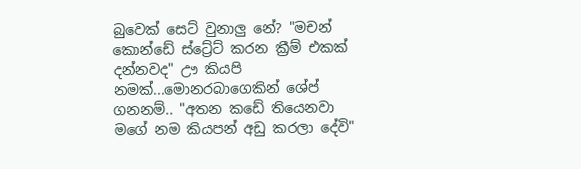බුවෙක් සෙට් වුනාලු නේ? "මචන් කොන්ඩේ ස්ට්‍රේට් කරන ක්‍රීම් එකක් දන්නවද" ඌ කියපි නමක්...මොනරබාගෙකින් ශේප් ගනනම්.. "අතන කඩේ තියෙනවා මගේ නම කියපන් අඩු කරලා දේවි"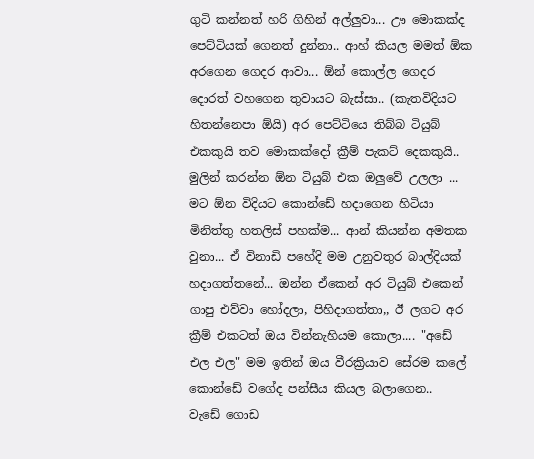ගුටි කන්නත් හරි ගිහින් අල්ලුවා... ඌ මොකක්ද පෙට්ටියක් ගෙනත් දුන්නා.. ආහ් කියල මමත් ඕක අරගෙන ගෙදර ආවා... ඕන් කොල්ල ගෙදර දොරත් වහගෙන තුවායට බැස්සා.. (කැතවිදියට හිතන්නෙපා ඕයි) අර පෙට්ටියෙ තිබ්බ ටියුබ් එකකුයි තව මොකක්දෝ ක්‍රීම් පැකට් දෙකකුයි.. මුලින් කරන්න ඕන ටියුබ් එක ඔලුවේ උලලා ... මට ඕන විදියට කොන්ඩේ හදාගෙන හිටියා මිනිත්තු හතලිස් පහක්ම... ආන් කියන්න අමතක වුනා... ඒ විනාඩි පහේදි මම උනුවතුර බාල්දියක් හදාගත්තනේ... ඔන්න ඒකෙන් අර ටියුබ් එකෙන් ගාපු එව්වා හෝදලා, පිහිදාගත්තා,, ඊ ලගට අර ක්‍රීම් එකටත් ඔය වින්නැහියම කොලා.... "අඩේ එල එල" මම ඉතින් ඔය වීරක්‍රියාව සේරම කලේ කොන්ඩේ වගේද පන්සීය කියල බලාගෙන..  වැඩේ ගොඩ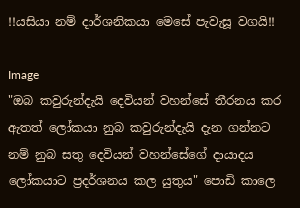!!යසියා නම් දාර්ශනිකයා මෙසේ පැවැසූ වගයි!!

Image
"ඔබ කවුරුන්දැයි දෙවියන් වහන්සේ තීරනය කර ඇතත් ලෝකයා නුබ කවුරුන්දැයි දැන ගන්නට නම් නුබ සතු දෙවියන් වහන්සේගේ දායාදය ලෝකයාට ප්‍රදර්ශනය කල යුතුය" පොඩි කාලෙ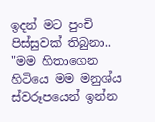ඉදන් මට පුංචි පිස්සුවක් තිබුනා.. "මම හිතාගෙන හිටියෙ මම මනුශ්ය ස්වරූපයෙන් ඉන්න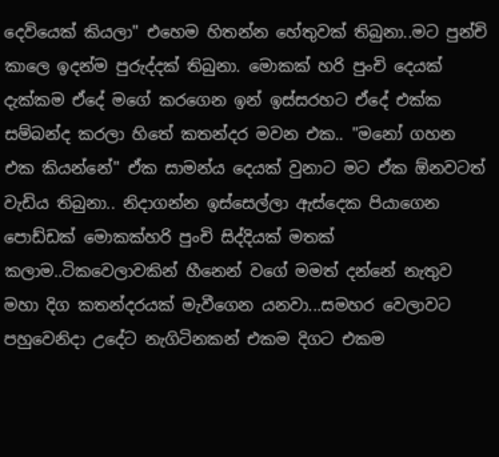දෙවියෙක් කියලා" එහෙම හිතන්න හේතුවක් තිබුනා..මට පුන්චි කාලෙ ඉදන්ම පුරුද්දක් තිබුනා. මොකක් හරි පුංචි දෙයක් දැක්කම ඒදේ මගේ කරගෙන ඉන් ඉස්සරහට ඒදේ එක්ක සම්බන්ද කරලා හිතේ කතන්දර මවන එක.. "මනෝ ගහන එක කියන්නේ" ඒක සාමන්ය දෙයක් වුනාට මට ඒක ඕනවටත් වැඩිය තිබුනා.. නිදාගන්න ඉස්සෙල්ලා ඇස්දෙක පියාගෙන පොඩ්ඩක් මොකක්හරි පුංචි සිද්දියක් මතක් කලාම..ටිකවෙලාවකින් හීනෙන් වගේ මමත් දන්නේ නැතුව මහා දිග කතන්දරයක් මැවීගෙන යනවා...සමහර වෙලාවට පහුවෙනිදා උදේට නැගිටිනකන් එකම දිගට එකම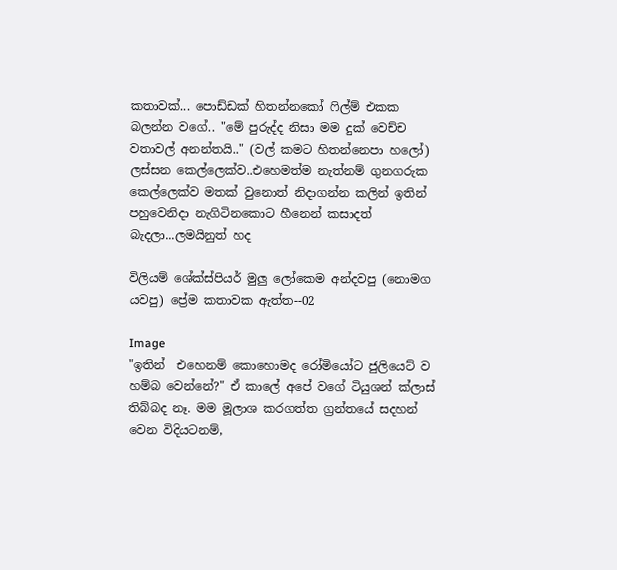කතාවක්... පොඩ්ඩක් හිතන්නකෝ ෆිල්ම් එකක බලන්න වගේ.. "මේ පුරුද්ද නිසා මම දුක් වෙච්ච වතාවල් අනන්තයි.." (වල් කමට හිතන්නෙපා හලෝ) ලස්සන කෙල්ලෙක්ව..එහෙමත්ම නැත්නම් ගුනගරුක කෙල්ලෙක්ව මතක් වුනොත් නිදාගන්න කලින් ඉතින් පහුවෙනිදා නැගිටිනකොට හීනෙන් කසාදත් බැදලා...ලමයිනුත් හද

විලියම් ශේක්ස්පියර් මුලු ලෝකෙම අන්දවපු (නොමග යවපු) ප්‍රේම කතාවක ඇත්ත--02

Image
"ඉතින්  එහෙනම් කොහොමද රෝමියෝට ජුලියෙට් ව හම්බ වෙන්නේ?" ඒ කාලේ අපේ වගේ ටියුශන් ක්ලාස් තිබ්බද නෑ. මම මූලාශ කරගත්ත ග්‍රන්තයේ සදහන් වෙන විදියටනම්,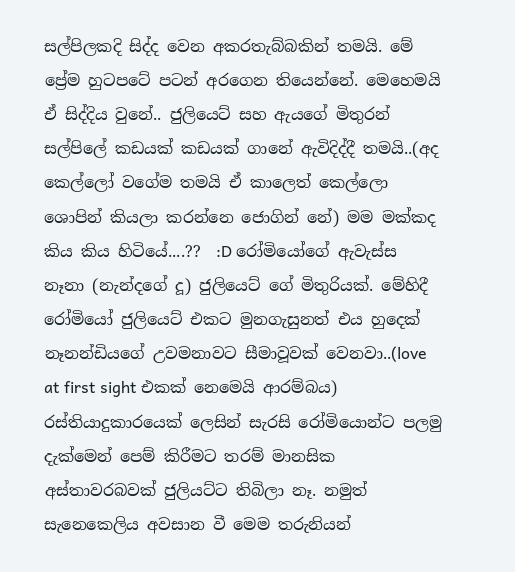සල්පිලකදි සිද්ද වෙන අකරතැබ්බකින් තමයි. මේ ප්‍රේම හුටපටේ පටන් අරගෙන තියෙන්නේ. මෙහෙමයි ඒ සිද්දිය වුනේ.. ජුලියෙට් සහ ඇයගේ මිතුරන් සල්පිලේ කඩයක් කඩයක් ගානේ ඇවිදිද්දී තමයි..(අද කෙල්ලෝ වගේම තමයි ඒ කාලෙත් කෙල්ලො ශොපින් කියලා කරන්නෙ ජොගින් නේ) මම මක්කද කිය කිය හිටියේ....??  :D රෝමියෝගේ ඇවැස්ස නෑනා (නැන්දගේ දූ) ජුලියෙට් ගේ මිතුරියක්. මේහිදී රෝමියෝ ජුලියෙට් එකට මුනගැසුනත් එය හුදෙක් නෑනන්ඩියගේ උවමනාවට සීමාවූවක් වෙනවා..(love at first sight එකක් නෙමෙයි ආරම්බය) රස්තියාදුකාරයෙක් ලෙසින් සැරසි රෝමියොන්ට පලමු දැක්මෙන් පෙම් කිරීමට තරම් මානසික අස්තාවරබවක් ජුලියට්ට තිබිලා නෑ. නමුත් සැනෙකෙලිය අවසාන වී මෙම තරුනියන්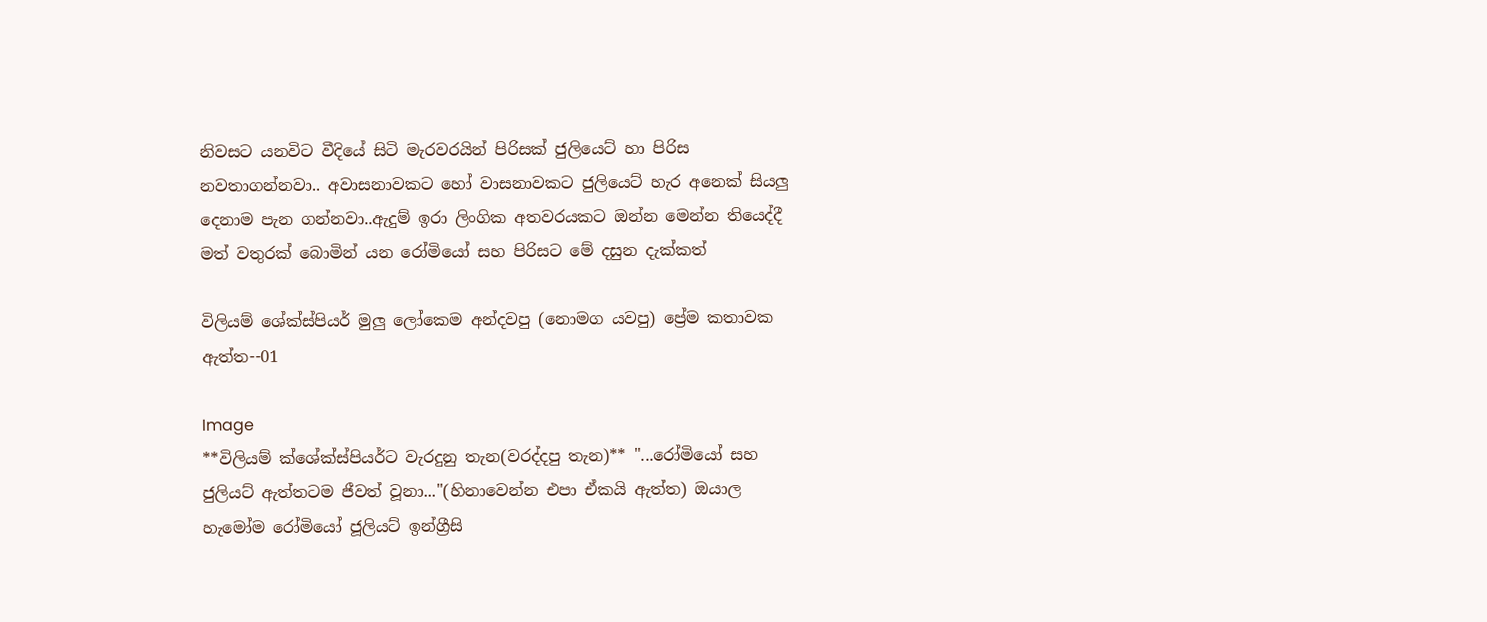නිවසට යනවිට වීදියේ සිටි මැරවරයින් පිරිසක් ජුලියෙට් හා පිරිස නවතාගන්නවා.. අවාසනාවකට හෝ වාසනාවකට ජුලියෙට් හැර අනෙක් සියලු දෙනාම පැන ගන්නවා..ඇදුම් ඉරා ලිංගික අතවරයකට ඔන්න මෙන්න තියෙද්දී මත් වතුරක් බොමින් යන රෝමියෝ සහ පිරිසට මේ දසුන දැක්කත්

විලියම් ශේක්ස්පියර් මුලු ලෝකෙම අන්දවපු (නොමග යවපු) ප්‍රේම කතාවක ඇත්ත--01

Image
**විලියම් ක්ශේක්ස්පියර්ට වැරදුනු තැන(වරද්දපු තැන)** "...රෝමියෝ සහ ජුලියට් ඇත්තටම ජීවත් වූනා..."(හිනාවෙන්න එපා ඒකයි ඇත්ත) ඔයාල හැමෝම රෝමියෝ ජූලියට් ඉන්ග්‍රීසි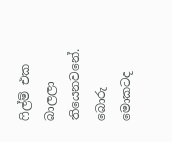ෆිල්ම් එක බාලලා තියෙනවනේ. බොරු මොකටද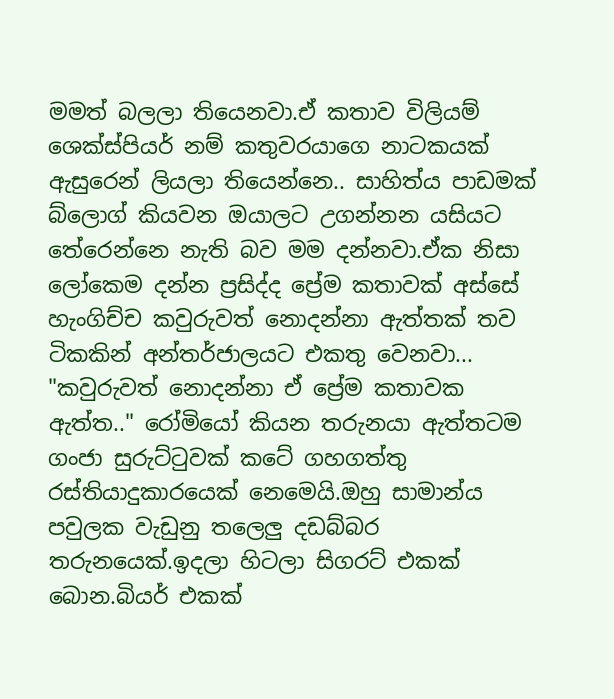මමත් බලලා තියෙනවා.ඒ කතාව විලියම් ශෙක්ස්පියර් නම් කතුවරයාගෙ නාටකයක් ඇසුරෙන් ලියලා තියෙන්නෙ.. සාහිත්ය පාඩමක් බ්ලොග් කියවන ඔයාලට උගන්නන යසියට තේරෙන්නෙ නැති බව මම දන්නවා.ඒක නිසා ලෝකෙම දන්න ප්‍රසිද්ද ප්‍රේම කතාවක් අස්සේ හැංගිච්ච කවුරුවත් නොදන්නා ඇත්තක් තව ටිකකින් අන්තර්ජාලයට එකතු වෙනවා... "කවුරුවත් නොදන්නා ඒ ප්‍රේම කතාවක ඇත්ත.." රෝමියෝ කියන තරුනයා ඇත්තටම ගංජා සුරුට්ටුවක් කටේ ගහගත්තු රස්තියාදුකාරයෙක් නෙමෙයි.ඔහු සාමාන්ය පවුලක වැඩුනු තලෙලු දඩබ්බර තරුනයෙක්.ඉදලා හිටලා සිගරට් එකක් බොන.බියර් එකක්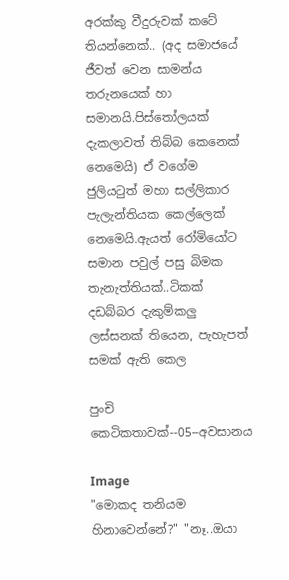අරක්කු වීදුරුවක් කටේ තියන්නෙක්.. (අද සමාජයේ ජීවත් වෙන සාමන්ය තරුනයෙක් හා සමානයි.පිස්තෝලයක් දැකලාවත් තිබ්බ කෙනෙක් නෙමෙයි) ඒ වගේම ජුලියටුත් මහා සල්ලිකාර පැලැන්තියක කෙල්ලෙක් නෙමෙයි.ඇයත් රෝමියෝට සමාන පවුල් පසු බිමක තැනැත්තියක්..ටිකක් දඩබ්බර දැකුම්කලු ලස්සනක් තියෙන, පැහැපත් සමක් ඇති කෙල

පුංචි කෙටිකතාවක්--05--අවසානය

Image
"මොකද තනියම හිනාවෙන්නේ?" "නෑ..ඔයා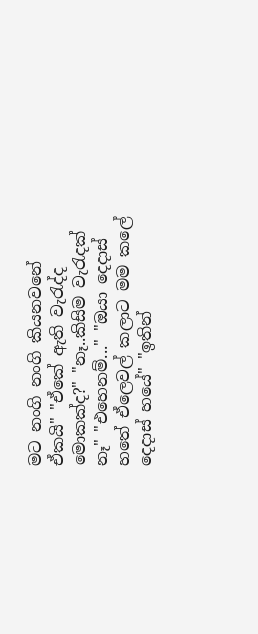මට නංගි නංගි කියනවනේ ඒකයි" "ඒකේ ඇති වැරැද්ද මොකක්ද?" "නෑ..කිසිම වැරැදක් නෑ" "එහෙනම්..." "ඔයා දෙදාස් හතේ ඒලෙවල් කලාට මම කලේ දෙදාස් හයේ" "ඉතින්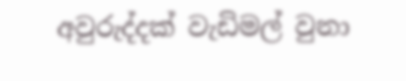අවුරුද්දක් වැඩිමල් වුනා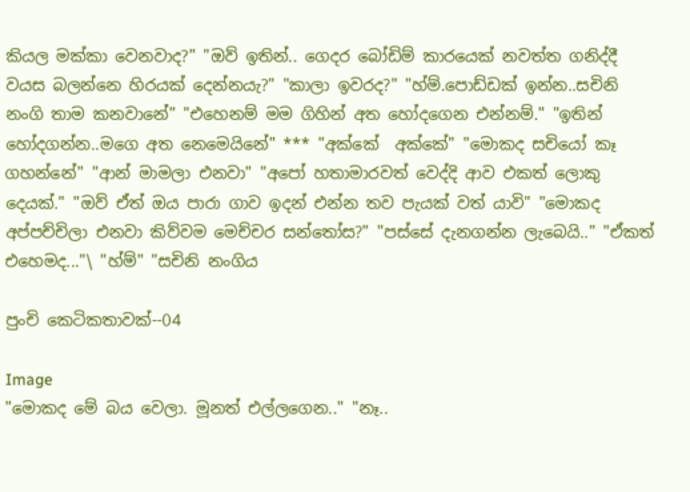කියල මක්කා වෙනවාද?" "ඔව් ඉතින්.. ගෙදර බෝඩිම් කාරයෙක් නවත්ත ගනිද්දී වයස බලන්නෙ හිරයක් දෙන්නයැ?" "කාලා ඉවරද?" "හ්ම්.පොඩ්ඩක් ඉන්න..සචිනි නංගි තාම කනවානේ" "එහෙනම් මම ගිහින් අත හෝදගෙන එන්නම්." "ඉතින් හෝදගන්න..මගෙ අත නෙමෙයිනේ" *** "අක්කේ  අක්කේ" "මොකද සචියෝ කෑ ගහන්නේ" "ආන් මාමලා එනවා" "අපෝ හතාමාරවත් වෙද්දි ආව එකත් ලොකු දෙයක්." "ඔව් ඒත් ඔය පාරා ගාව ඉදන් එන්න තව පැයක් වත් යාවි" "මොකද අප්පච්චිලා එනවා කිව්වම මෙච්චර සන්තෝස?" "පස්සේ දැනගන්න ලැබෙයි.." "ඒකත් එහෙමද..."\ "හ්ම්" "සචිනි නංගිය

පුංචි කෙටිකතාවක්--04

Image
"මොකද මේ බය වෙලා. මූනත් එල්ලගෙන.." "නෑ..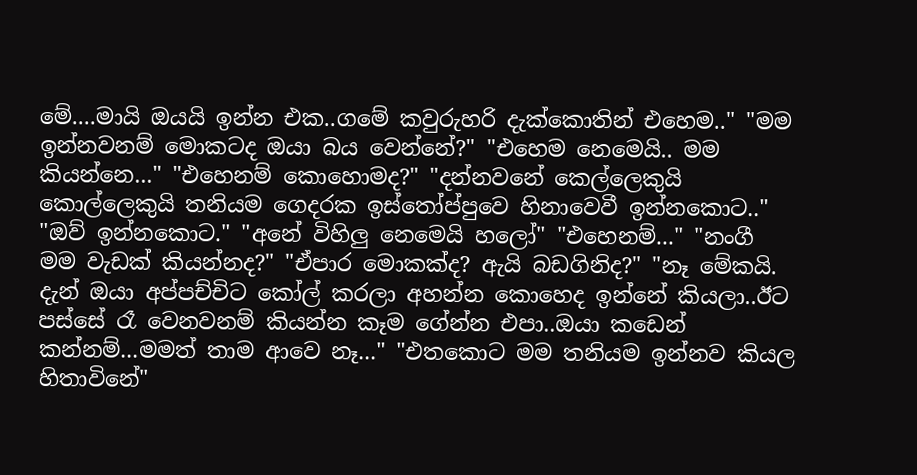මේ....මායි ඔයයි ඉන්න එක..ගමේ කවුරුහරි දැක්කොතින් එහෙම.." "මම ඉන්නවනම් මොකටද ඔයා බය වෙන්නේ?" "එහෙම නෙමෙයි.. මම කියන්නෙ..." "එහෙනම් කොහොමද?" "දන්නවනේ කෙල්ලෙකුයි කොල්ලෙකුයි තනියම ගෙදරක ඉස්තෝප්පුවෙ හිනාවෙවී ඉන්නකොට.." "ඔව් ඉන්නකොට." "අනේ විහිලු නෙමෙයි හලෝ" "එහෙනම්..." "නංගී මම වැඩක් කියන්නද?" "ඒපාර මොකක්ද? ඇයි බඩගිනිද?" "නෑ මේකයි. දැන් ඔයා අප්පච්චිට කෝල් කරලා අහන්න කොහෙද ඉන්නේ කියලා..ඊට පස්සේ රෑ වෙනවනම් කියන්න කෑම ගේන්න එපා..ඔයා කඩෙන් කන්නම්...මමත් තාම ආවෙ නෑ..." "එතකොට මම තනියම ඉන්නව කියල හිතාවිනේ"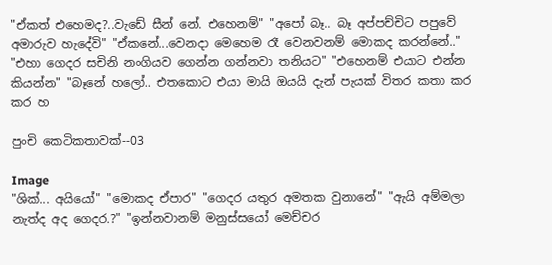"ඒකත් එහෙමද?..වැඩේ සීන් නේ. එහෙනම්" "අපෝ බෑ.. බෑ අප්පච්චිට පපුවේ අමාරුව හැදේවි" "ඒකනේ...වෙනදා මෙහෙම රෑ වෙනවනම් මොකද කරන්නේ.." "එහා ගෙදර සචිනි නංගියව ගෙන්න ගන්නවා තනියට" "එහෙනම් එයාට එන්න කියන්න" "බෑනේ හලෝ.. එතකොට එයා මායි ඔයයි දැන් පැයක් විතර කතා කර කර හ

පුංචි කෙටිකතාවක්--03

Image
"ශික්... අයියෝ" "මොකද ඒපාර" "ගෙදර යතුර අමතක වුනානේ" "ඇයි අම්මලා නැත්ද අද ගෙදර.?" "ඉන්නවානම් මනුස්සයෝ මෙච්චර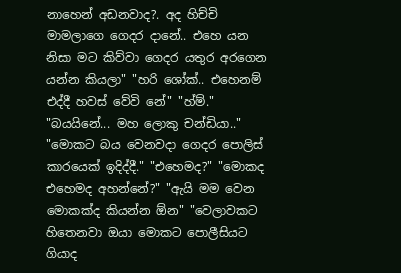නාහෙන් අඩනවාද?. අද හිච්චි මාමලාගෙ ගෙදර දානේ.. එහෙ යන නිසා මට කිව්වා ගෙදර යතුර අරගෙන යන්න කියලා" "හරි ශෝක්.. එහෙනම් එද්දී හවස් වේවි නේ" "හ්ම්." "බයයිනේ... මහ ලොකු චන්ඩියා.." "මොකට බය වෙනවදා ගෙදර පොලිස් කාරයෙක් ඉදිද්දී." "එහෙමද?" "මොකද එහෙමද අහන්නේ?" "ඇයි මම වෙන මොකක්ද කියන්න ඕන" "වෙලාවකට හිතෙනවා ඔයා මොකට පොලීසියට ගියාද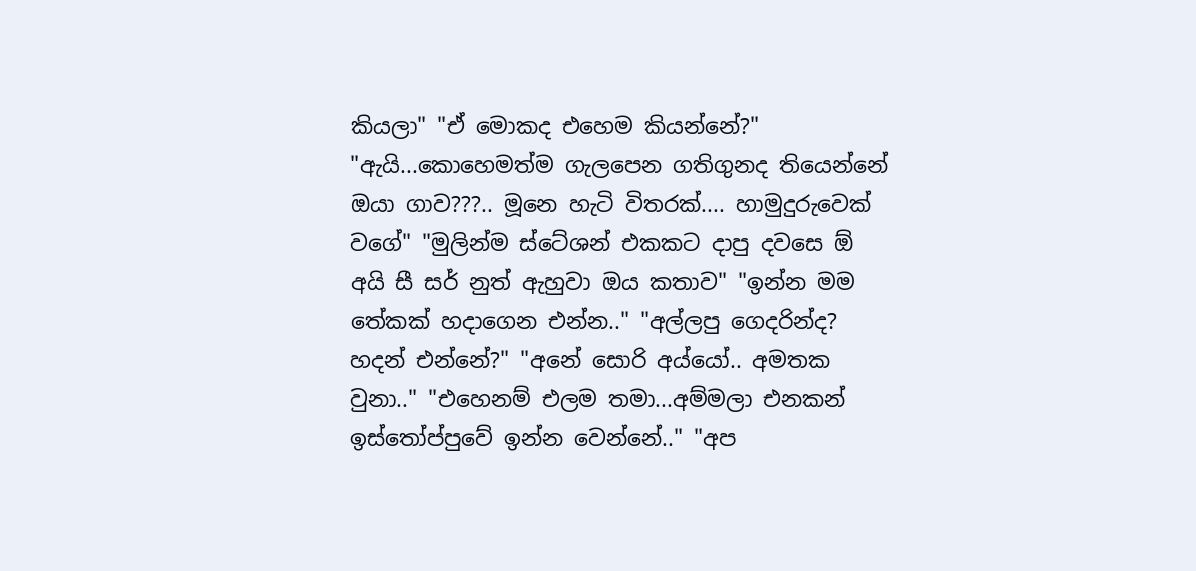කියලා" "ඒ මොකද එහෙම කියන්නේ?" "ඇයි...කොහෙමත්ම ගැලපෙන ගතිගුනද තියෙන්නේ ඔයා ගාව???.. මූනෙ හැටි විතරක්.... හාමුදුරුවෙක් වගේ" "මුලින්ම ස්ටේශන් එකකට දාපු දවසෙ ඕ අයි සී සර් නුත් ඇහුවා ඔය කතාව" "ඉන්න මම තේකක් හදාගෙන එන්න.." "අල්ලපු ගෙදරින්ද? හදන් එන්නේ?" "අනේ සොරි අය්යෝ.. අමතක වුනා.." "එහෙනම් එලම තමා...අම්මලා එනකන් ඉස්තෝප්පුවේ ඉන්න වෙන්නේ.." "අප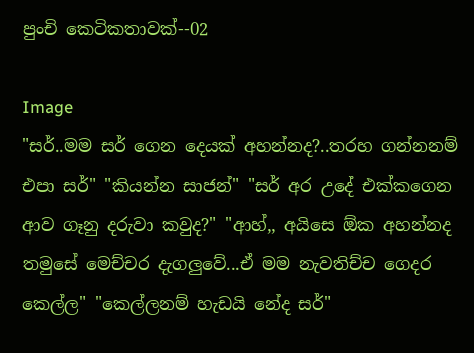පුංචි කෙටිකතාවක්--02

Image
"සර්..මම සර් ගෙන දෙයක් අහන්නද?..තරහ ගන්නනම් එපා සර්" "කියන්න සාජන්" "සර් අර උදේ එක්කගෙන ආව ගෑනු දරුවා කවුද?" "ආහ්,, අයිසෙ ඕක අහන්නද තමුසේ මෙච්චර දැගලුවේ...ඒ මම නැවතිච්ච ගෙදර කෙල්ල" "කෙල්ලනම් හැඩයි නේද සර්"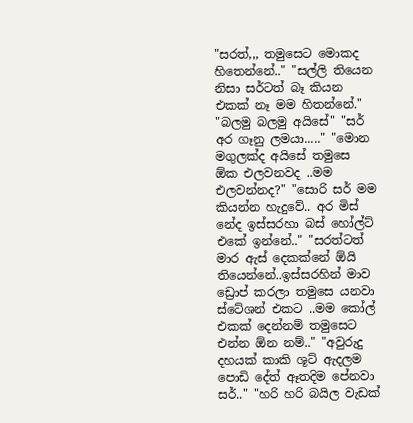"සරත්,,, තමුසෙට මොකද හිතෙන්නේ.." "සල්ලි තියෙන නිසා සර්ටත් බෑ කියන එකක් නෑ මම හිතන්නේ." "බලමු බලමු අයිසේ" "සර් අර ගෑනු ලමයා....." "මොන මගුලක්ද අයිසේ තමුසෙ ඕක එලවනවද ..මම එලවන්නද?" "සොරි සර් මම කියන්න හැදුවේ.. අර මිස් නේද ඉස්සරහා බස් හෝල්ට් එකේ ඉන්නේ.." "සරත්ටත් මාර ඇස් දෙකක්නේ ඕයි තියෙන්නේ..ඉස්සරහින් මාව ඩ්‍රොප් කරලා තමුසෙ යනවා ස්ටේශන් එකට ..මම කෝල් එකක් දෙන්නම් තමුසෙට එන්න ඕන නම්.." "අවුරුදු දහයක් කාකි ශූට් ඇදලම පොඩි දේත් ඈතදිම පේනවා සර්.." "හරි හරි බයිල වැඩක්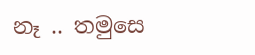නෑ .. තමුසෙ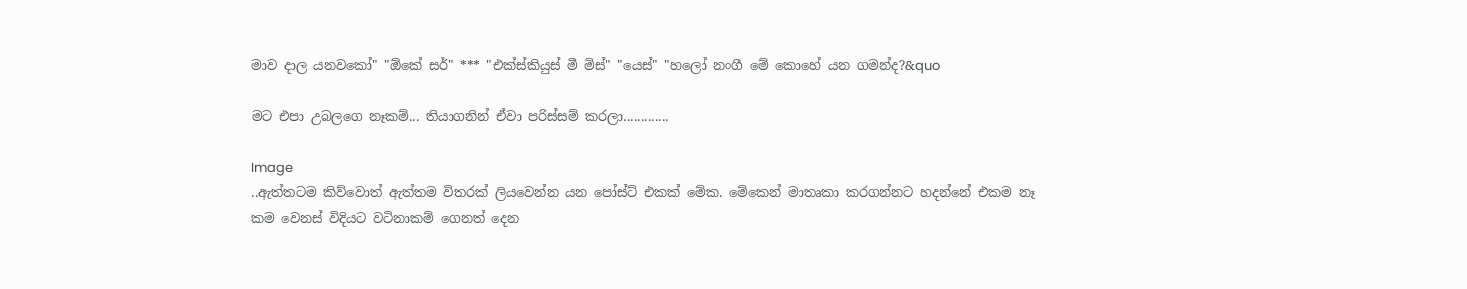මාව දාල යනවකෝ" "ඕකේ සර්" *** "එක්ස්කියුස් මී මිස්" "යෙස්" "හලෝ නංගී මේ කොහේ යන ගමන්ද?&quo

මට එපා උබලගෙ නෑකම්... තියාගනින් ඒවා පරිස්සම් කරලා.............

Image
..ඇත්තටම කිව්වොත් ඇත්තම විතරක් ලියවෙන්න යන පෝස්ට් එකක් මේක. මේකෙන් මාතෘකා කරගන්නට හදන්නේ එකම නෑ කම වෙනස් විදියට වටිනාකම් ගෙනත් දෙන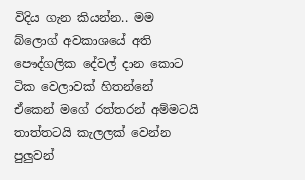විදිය ගැන කියන්න.. මම බ්ලොග් අවකාශයේ අති පෞද්ගලික දේවල් දාන කොට ටික වෙලාවක් හිතන්නේ ඒකෙන් මගේ රත්තරන් අම්මටයි තාත්තටයි කැලලක් වෙන්න පුලුවන්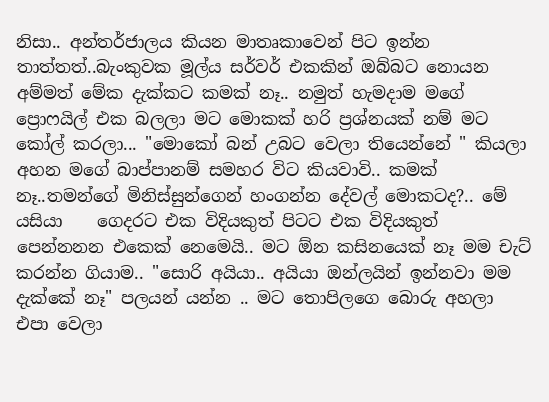නිසා.. අන්තර්ජාලය කියන මාතෘකාවෙන් පිට ඉන්න තාත්තත්..බැංකුවක මූල්ය සර්වර් එකකින් ඔබ්බට නොයන අම්මත් මේක දැක්කට කමක් නෑ.. නමුත් හැමදාම මගේ ප්‍රොෆයිල් එක බලලා මට මොකක් හරි ප්‍රශ්නයක් නම් මට කෝල් කරලා... "මොකෝ බන් උබට වෙලා තියෙන්නේ " කියලා අහන මගේ බාප්පානම් සමහර විට කියවාවි.. කමක් නෑ..තමන්ගේ මිනිස්සුන්ගෙන් හංගන්න දේවල් මොකටද?.. මේ යසියා    ගෙදරට එක විදියකුත් පිටට එක විදියකුත් පෙන්නනන එකෙක් නෙමෙයි.. මට ඕන කසිනයෙක් නෑ මම චැට් කරන්න ගියාම.. "සොරි අයියා.. අයියා ඔන්ලයින් ඉන්නවා මම දැක්කේ නෑ" පලයන් යන්න .. මට තොපිලගෙ බොරු අහලා එපා වෙලා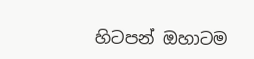හිටපන් ඔහාටම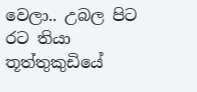වෙලා.. උබල පිට රට තියා තූත්තුකුඩියේ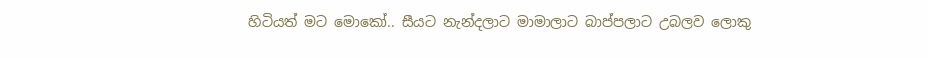හිටියත් මට මොකෝ.. සීයට නැන්දලාට මාමාලාට බාප්පලාට උබලව ලොකු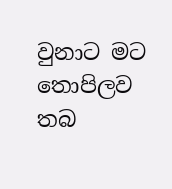වුනාට මට තොපිලව තබ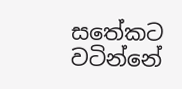සතේකට වටින්නේ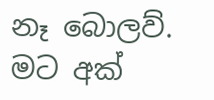නෑ බොලව්. මට අක්